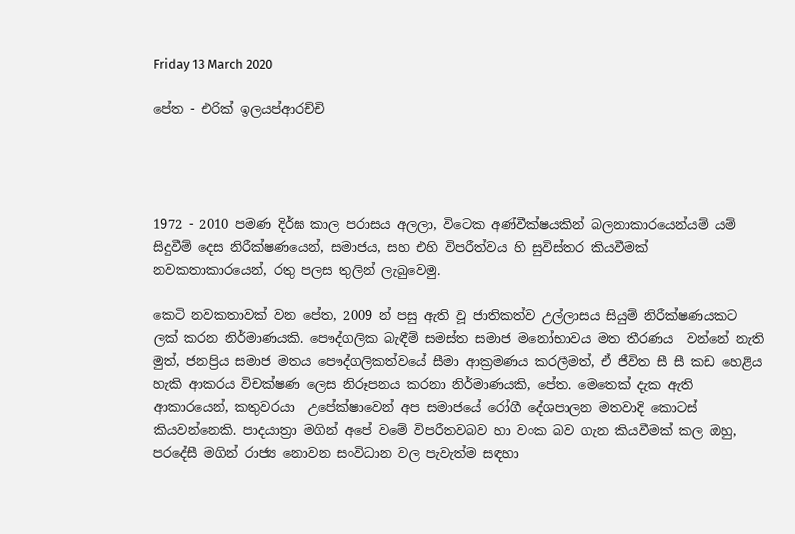Friday 13 March 2020

පේත - එරික් ඉලයප්ආරච්චි




1972 - 2010 පමණ දිර්ඝ කාල පරාසය අලලා, විටෙක අණ්වීක්ෂයකින් බලනාකාරයෙන්යම් යම් සිදුවීම් දෙස නිරීක්ෂණයෙන්, සමාජය, සහ එහි විපරීත්වය හි සුවිස්තර කියවීමක් නවකතාකාරයෙන්, රතු පලස තුලින් ලැබුවෙමු.

කෙටි නවකතාවක් වන පේත, 2009 න් පසු ඇති වූ ජාතිකත්ව උල්ලාසය සියුම් නිරීක්ෂණයකට ලක් කරන නිර්මාණයකි. පෞද්ගලික බැඳීම් සමස්ත සමාජ මනෝභාවය මත තීරණය  වන්නේ නැති මුත්, ජනප්‍රිය සමාජ මතය පෞද්ගලිකත්වයේ සීමා ආක්‍රමණය කරලීමත්, ඒ ජීවිත සී සී කඩ හෙළිය හැකි ආකරය විචක්ෂණ ලෙස නිරූපනය කරනා නිර්මාණයකි, පේත. මෙතෙක් දැක ඇති ආකාරයෙන්, කතුවරයා  උපේක්ෂාවෙන් අප සමාජයේ රෝගී දේශපාලන මතවාදි කොටස් කියවන්නෙකි. පාදයාත්‍රා මගින් අපේ වමේ විපරීතවබව හා වංක බව ගැන කියවීමක් කල ඔහු, පරදේසී මගින් රාජ්‍ය නොවන සංවිධාන වල පැවැත්ම සඳහා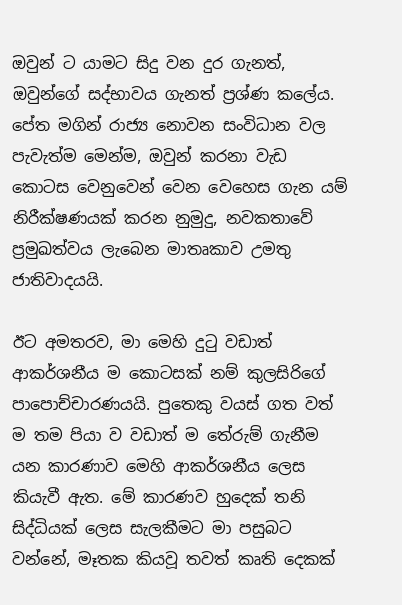ඔවුන් ට යාමට සිදු වන දුර ගැනත්, ඔවුන්ගේ සද්භාවය ගැනත් ප්‍රශ්ණ කලේය. පේත මගින් රාජ්‍ය නොවන සංවිධාන වල පැවැත්ම මෙන්ම, ඔවුන් කරනා වැඩ කොටස වෙනුවෙන් වෙන වෙහෙස ගැන යම් නිරීක්ෂණයක් කරන නුමුදු, නවකතාවේ ප්‍රමුඛත්වය ලැබෙන මාතෘකාව උමතු ජාතිවාදයයි.

ඊට අමතරව, මා මෙහි දුටු වඩාත් ආකර්ශනීය ම කොටසක් නම් කුලසිරිගේ පාපොච්චාරණයයි. පුතෙකු වයස් ගත වත් ම තම පියා ව වඩාත් ම තේරුම් ගැනීම යන කාරණාව මෙහි ආකර්ශනීය ලෙස කියැවී ඇත. මේ කාරණව හුදෙක් තනි සිද්ධියක් ලෙස සැලකීමට මා පසුබට වන්නේ, මෑතක කියවූ තවත් කෘති දෙකක්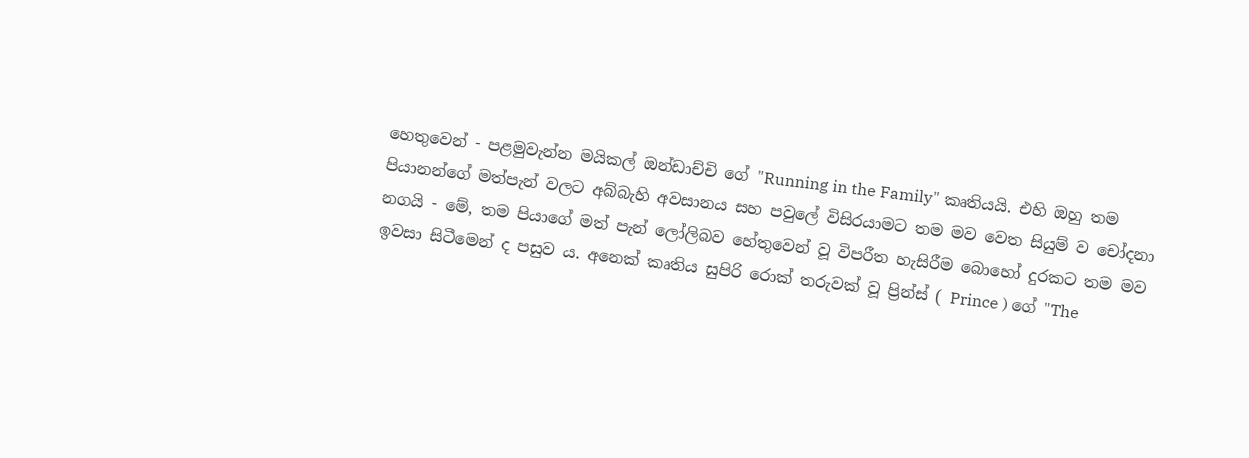හෙතුවෙන් - පළමුවැන්න මයිකල් ඔන්ඩාච්චි ගේ "Running in the Family" කෘතියයි. එහි ඔහු තම පියානන්ගේ මත්පැන් වලට අබ්බැහි අවසානය සහ පවුලේ විසිරයාමට තම මව වෙත සියුම් ව චෝදනා නගයි - මේ, තම පියාගේ මත් පැන් ලෝලිබව හේතුවෙන් වූ විපරීත හැසිරීම බොහෝ දුරකට තම මව ඉවසා සිටීමෙන් ද පසුව ය. අනෙක් කෘතිය සුපිරි රොක් තරුවක් වූ ප්‍රින්ස් ( Prince ) ගේ "The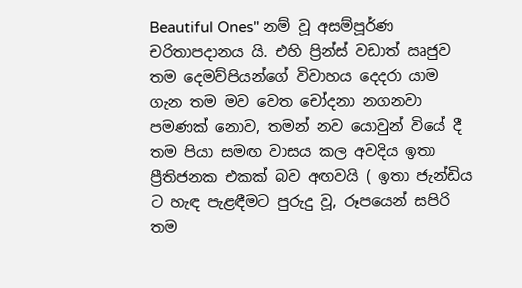Beautiful Ones" නම් වූ අසම්පූර්ණ චරිතාපදානය යි. එහි ප්‍රින්ස් වඩාත් ඍජුව තම දෙමව්පියන්ගේ විවාහය දෙදරා යාම ගැන තම මව වෙත චෝදනා නගනවා පමණක් නොව, තමන් නව යොවුන් වියේ දී තම පියා සමඟ වාසය කල අවදිය ඉතා ප්‍රීතිජනක එකක් බව අඟවයි ( ඉතා ජැන්ඩිය ට හැඳ පැළඳීමට පුරුදු වූ, රූපයෙන් සපිරි තම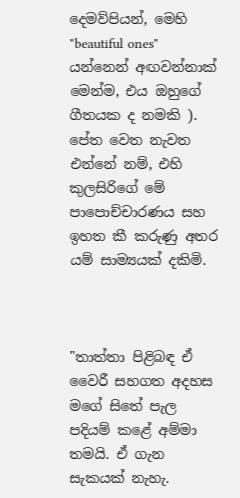දෙමව්පියන්, මෙහි "beautiful ones" යන්නෙන් අඟවන්නාක් මෙන්ම, එය ඔහුගේ ගීතයක ද නමකි ). පේත වෙත නැවත එන්නේ නම්, එහි කුලසිරිගේ මේ පාපොච්චාරණය සහ ඉහත කී කරුණු අතර යම් සාම්‍යයක් දකිමි.



"තාත්තා පිළිබඳ ඒ වෛරී සහගත අදහස මගේ සිතේ පැල පදියම් කළේ අම්මා තමයි. ඒ ගැන සැකයක් නැහැ.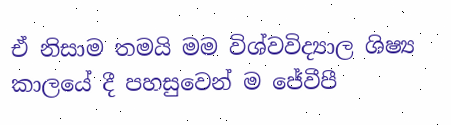ඒ නිසාම තමයි මම විශ්වවිද්‍යාල ශිෂ්‍ය කාලයේ දී පහසුවෙන් ම ජේවීපී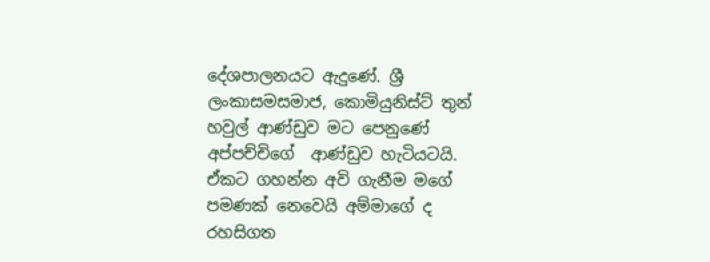දේශපාලනයට ඇදුණේ. ශ්‍රී ලංකාසමසමාජ, කොමියුනිස්ට් තුන් හවුල් ආණ්ඩුව මට පෙනුණේ  අප්පච්චිගේ  ආණ්ඩුව හැටියටයි. ඒකට ගහන්න අවි ගැනීම මගේ පමණක් නෙවෙයි අම්මාගේ ද රහසිගත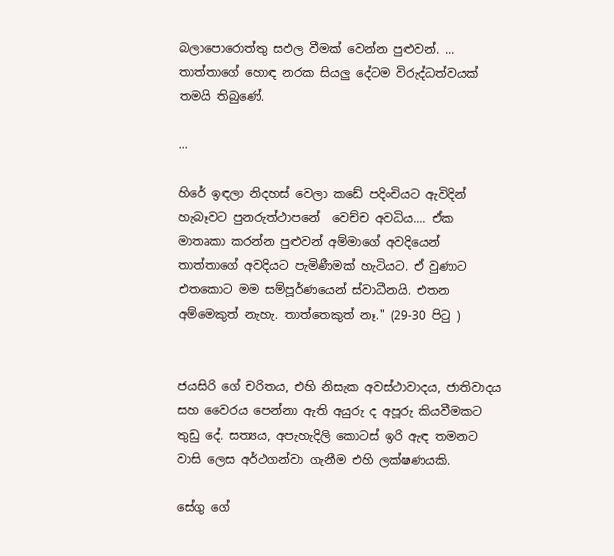බලාපොරොත්තු සඵල වීමක් වෙන්න පුළුවන්. ...  තාත්තාගේ හොඳ නරක සියලු දේටම විරුද්ධත්වයක් තමයි තිබුණේ.

...

හිරේ ඉඳලා නිදහස් වෙලා කඩේ පදිංචියට ඇවිදින් හැබෑවට පුනරුත්ථාපනේ  වෙච්ච අවධිය.... ඒක මාතෘකා කරන්න පුළුවන් අම්මාගේ අවදියෙන් තාත්තාගේ අවදියට පැමිණීමක් හැටියට. ඒ වුණාට එතකොට මම සම්පූර්ණයෙන් ස්වාධීනයි. එතන අම්මෙකුත් නැහැ. තාත්තෙකුත් නෑ." (29-30 පිටු )


ජයසිරි ගේ චරිතය, එහි නිසැක අවස්ථාවාදය, ජාතිවාදය සහ වෛරය පෙන්නා ඇති අයුරු ද අපූරු කියවීමකට තුඩු දේ. සත්‍යය, අපැහැදිලි කොටස් ඉරි ඇඳ තමනට වාසි ලෙස අර්ථගන්වා ගැනීම එහි ලක්ෂණයකි.

සේගු ගේ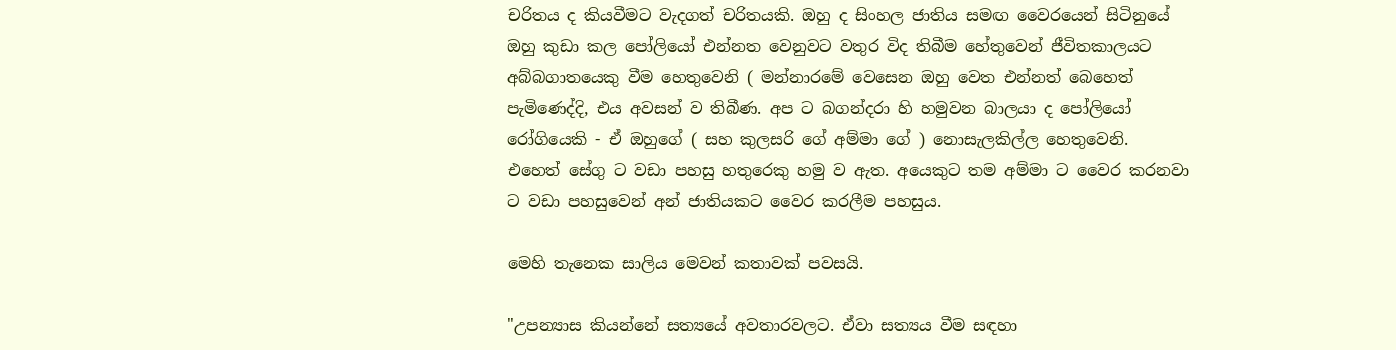චරිතය ද කියවීමට වැදගත් චරිතයකි. ඔහු ද සිංහල ජාතිය සමඟ වෛරයෙන් සිටිනුයේ ඔහු කුඩා කල පෝලියෝ එන්නත වෙනුවට වතුර විද තිබීම හේතුවෙන් ජීවිතකාලයට අබ්බගාතයෙකු වීම හෙතුවෙනි ( මන්නාරමේ වෙසෙන ඔහු වෙත එන්නත් බෙහෙත් පැමිණෙද්දි, එය අවසන් ව තිබීණ. අප ට බගන්දරා හි හමුවන බාලයා ද පෝලියෝ රෝගියෙකි - ඒ ඔහුගේ ( සහ කුලසරි ගේ අම්මා ගේ ) නොසැලකිල්ල හෙතුවෙනි.  එහෙත් සේගු ට වඩා පහසු හතුරෙකු හමු ව ඇත. අයෙකුට තම අම්මා ට වෛර කරනවා ට වඩා පහසුවෙන් අන් ජාතියකට වෛර කරලීම පහසුය.

මෙහි තැනෙක සාලිය මෙවන් කතාවක් පවසයි.

"උපන්‍යාස කියන්නේ සත්‍යයේ අවතාරවලට. ඒවා සත්‍යය වීම සඳහා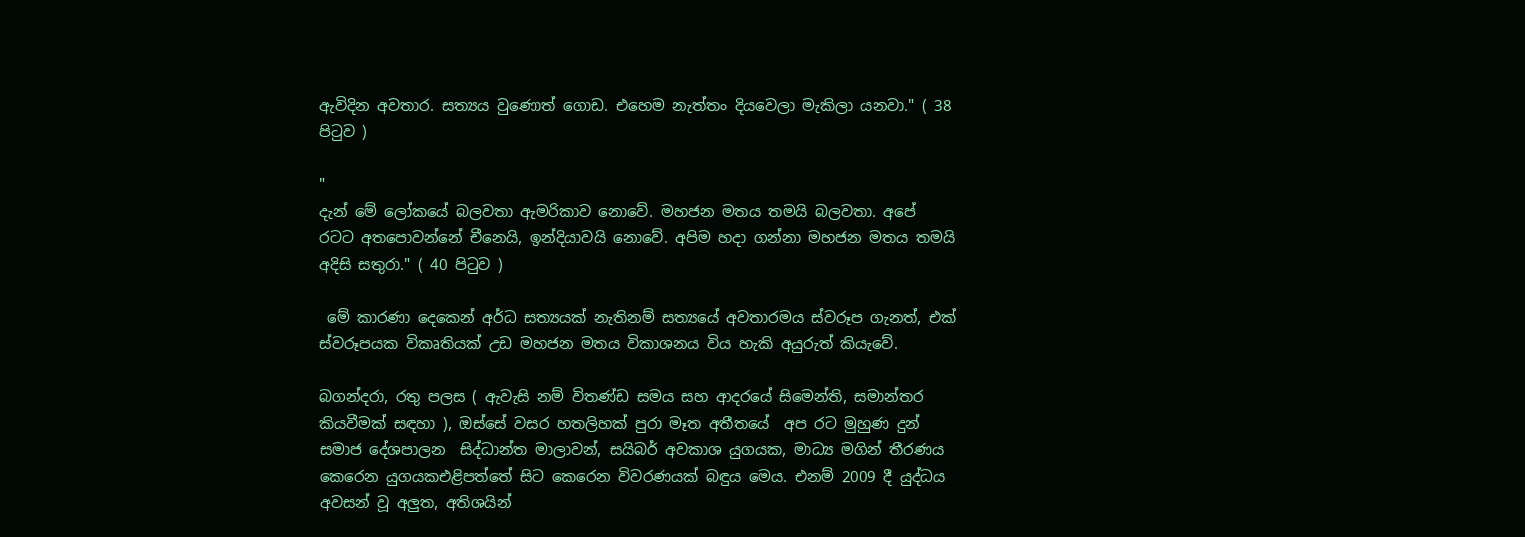ඇවිදින අවතාර. සත්‍යය වුණොත් ගොඩ. එහෙම නැත්තං දියවෙලා මැකිලා යනවා." ( 38 පිටුව )

"
දැන් මේ ලෝකයේ බලවතා ඇමරිකාව නොවේ. මහජන මතය තමයි බලවතා. අපේ රටට අතපොවන්නේ චීනෙයි, ඉන්දියාවයි නොවේ. අපිම හදා ගන්නා මහජන මතය තමයි අදිසි සතුරා." ( 40 පිටුව )

 මේ කාරණා දෙකෙන් අර්ධ සත්‍යයක් නැතිනම් සත්‍යයේ අවතාරමය ස්වරූප ගැනත්, එක් ස්වරූපයක විකෘතියක් උඩ මහජන මතය විකාශනය විය හැකි අයුරුත් කියැවේ.

බගන්දරා, රතු පලස ( ඇවැසි නම් විතණ්ඩ සමය සහ ආදරයේ සිමෙන්ති, සමාන්තර කියවීමක් සඳහා ), ඔස්සේ වසර හතලිහක් පුරා මෑත අතීතයේ  අප රට මුහුණ දුන් සමාජ දේශපාලන  සිද්ධාන්ත මාලාවන්, සයිබර් අවකාශ යුගයක, මාධ්‍ය මගින් තීරණය කෙරෙන යුගයකඑළිපත්තේ සිට කෙරෙන විවරණයක් බඳුය මෙය. එනම් 2009 දී යුද්ධය අවසන් වූ අලුත, අතිශයින්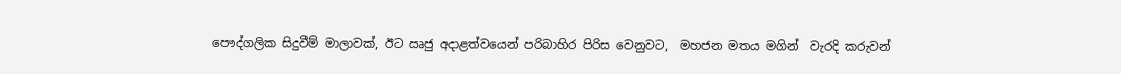පෞද්ගලික සිදුවීම් මාලාවක්, ඊට ඍජු අදාළත්වයෙන් පරිබාහිර පිරිස වෙනුවට,  මහජන මතය මගින්  වැරදි කරුවන්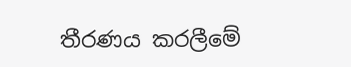තීරණය කරලීමේ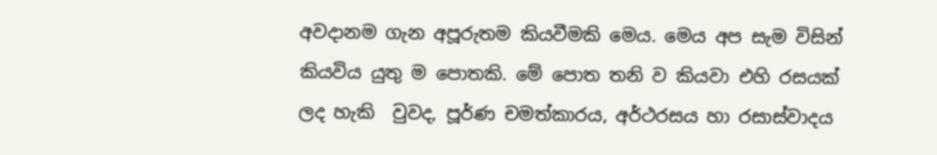අවදානම ගැන අපූරුතම කියවීමකි මෙය. මෙය අප සැම විසින් කියවිය යුතු ම පොතකි. මේ පොත තනි ව කියවා එහි රසයක් ලද හැකි  වුවද, පූර්ණ චමත්කාරය, අර්ථරසය හා රසාස්වාදය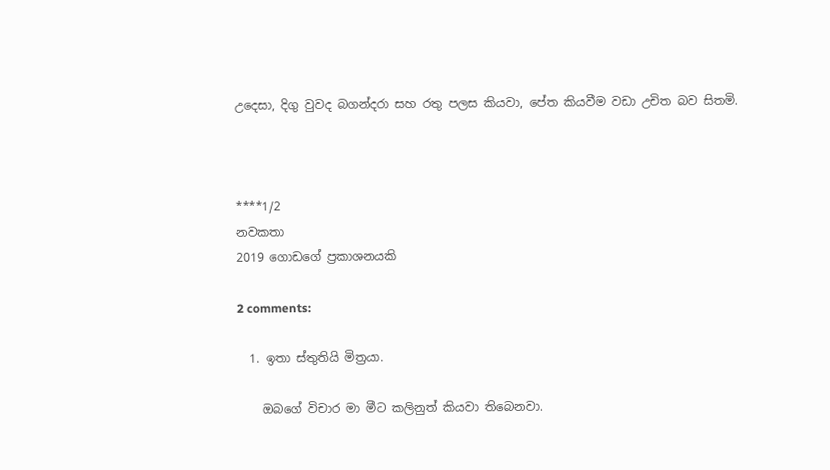උදෙසා, දිගු වුවද බගන්දරා සහ රතු පලස කියවා, පේත කියවීම වඩා උචිත බව සිතමි.



****1/2
නවකතා
2019 ගොඩගේ ප්‍රකාශනයකි

2 comments:

  1. ඉතා ස්තුතියි මිත්‍රයා.

    ඔබගේ විචාර මා මීට කලිනුත් කියවා තිබෙනවා.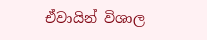ඒවායින් විශාල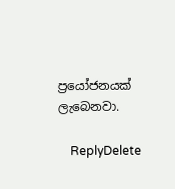ප්‍රයෝජනයක් ලැබෙනවා.

    ReplyDelete